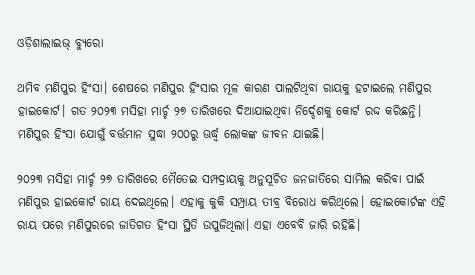ଓଡ଼ିଶାଲାଇଭ୍ ବ୍ୟୁରୋ

ଥମିବ ମଣିପୁର ହିଂସା। ଶେଷରେ ମଣିପୁର ହିଂସାର ମୂଳ କାରଣ ପାଲଟିଥିବା ରାୟକୁ ହଟାଇଲେ ମଣିପୁର ହାଇକୋର୍ଟ। ଗତ ୨୦୨୩ ମସିହା ମାର୍ଚ୍ଚ ୨୭ ତାରିଖରେ ଦିଆଯାଇଥିବା ନିର୍ଦ୍ଦେଶକୁ କୋର୍ଟ ରଦ୍ଦ କରିଛନ୍ତି। ମଣିପୁର ହିଂସା ଯୋଗୁଁ ବର୍ତ୍ତମାନ ସୁଦ୍ଧା ୨୦୦ରୁ ଊର୍ଦ୍ଧ୍ଵ ଲୋକଙ୍କ ଜୀବନ ଯାଇଛି।

୨୦୨୩ ମସିହା ମାର୍ଚ୍ଚ ୨୭ ତାରିଖରେ ମୈତେଇ ସମ୍ପଦ୍ରାୟକୁ ଅନୁସୂଚିତ ଜନଜାତିରେ ସାମିଲ କରିବା ପାଇଁ ମଣିପୁର ହାଇକୋର୍ଟ ରାୟ ଦେଇଥିଲେ। ଏହାକୁ କୁକି ସମ୍ପ୍ରାୟ ତୀବ୍ର ବିରୋଧ କରିଥିଲେ। ହୋଇକୋର୍ଟଙ୍କ ଏହି ରାୟ ପରେ ମଣିପୁରରେ ଜାତିଗତ ହିଂସା ସ୍ଥିତି ଉପୁଜିଥିଲା। ଏହା ଏବେବି ଜାରି ରହିଛି।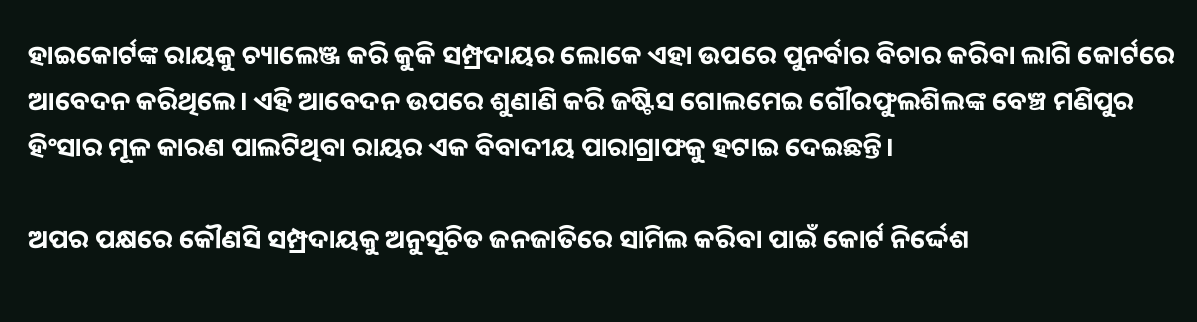ହାଇକୋର୍ଟଙ୍କ ରାୟକୁ ଚ୍ୟାଲେଞ୍ଜ କରି କୁକି ସମ୍ପ୍ରଦାୟର ଲୋକେ ଏହା ଉପରେ ପୁନର୍ବାର ବିଚାର କରିବା ଲାଗି କୋର୍ଟରେ ଆବେଦନ କରିଥିଲେ। ଏହି ଆବେଦନ ଉପରେ ଶୁଣାଣି କରି ଜଷ୍ଟିସ ଗୋଲମେଇ ଗୌରଫୁଲଶିଲଙ୍କ ବେଞ୍ଚ ମଣିପୁର ହିଂସାର ମୂଳ କାରଣ ପାଲଟିଥିବା ରାୟର ଏକ ବିବାଦୀୟ ପାରାଗ୍ରାଫକୁ ହଟାଇ ଦେଇଛନ୍ତି।

ଅପର ପକ୍ଷରେ କୌଣସି ସମ୍ପ୍ରଦାୟକୁ ଅନୁସୂଚିତ ଜନଜାତିରେ ସାମିଲ କରିବା ପାଇଁ କୋର୍ଟ ନିର୍ଦ୍ଦେଶ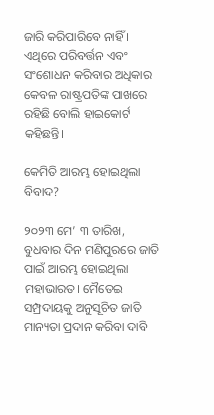ଜାରି କରିପାରିବେ ନାହିଁ । ଏଥିରେ ପରିବର୍ତ୍ତନ ଏବଂ ସଂଶୋଧନ କରିବାର ଅଧିକାର କେବଳ ରାଷ୍ଟ୍ରପତିଙ୍କ ପାଖରେ ରହିଛି ବୋଲି ହାଇକୋର୍ଟ କହିଛନ୍ତି।

କେମିତି ଆରମ୍ଭ ହୋଇଥିଲା ବିବାଦ?

୨୦୨୩ ମେ’ ୩ ତାରିଖ, ବୁଧବାର ଦିନ ମଣିପୁରରେ ଜାତି ପାଇଁ ଆରମ୍ଭ ହୋଇଥିଲା ମହାଭାରତ। ମୈତେଇ ସମ୍ପ୍ରଦାୟକୁ ଅନୁସୂଚିତ ଜାତି ମାନ୍ୟତା ପ୍ରଦାନ କରିବା ଦାବି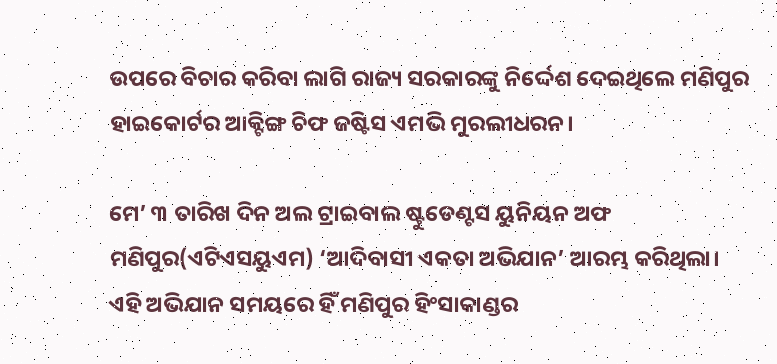ଉପରେ ବିଚାର କରିବା ଲାଗି ରାଜ୍ୟ ସରକାରଙ୍କୁ ନିର୍ଦ୍ଦେଶ ଦେଇଥିଲେ ମଣିପୁର ହାଇକୋର୍ଟର ଆକ୍ଟିଙ୍ଗ ଚିଫ ଜଷ୍ଟିସ ଏମଭି ମୁରଲୀଧରନ।

ମେ’ ୩ ତାରିଖ ଦିନ ଅଲ ଟ୍ରାଇବାଲ ଷ୍ଟୁଡେଣ୍ଟସ ୟୁନିୟନ ଅଫ ମଣିପୁର(ଏଟିଏସୟୁଏମ) ‘ଆଦିବାସୀ ଏକତା ଅଭିଯାନ’ ଆରମ୍ଭ କରିଥିଲା। ଏହି ଅଭିଯାନ ସମୟରେ ହିଁ ମଣିପୁର ହିଂସାକାଣ୍ଡର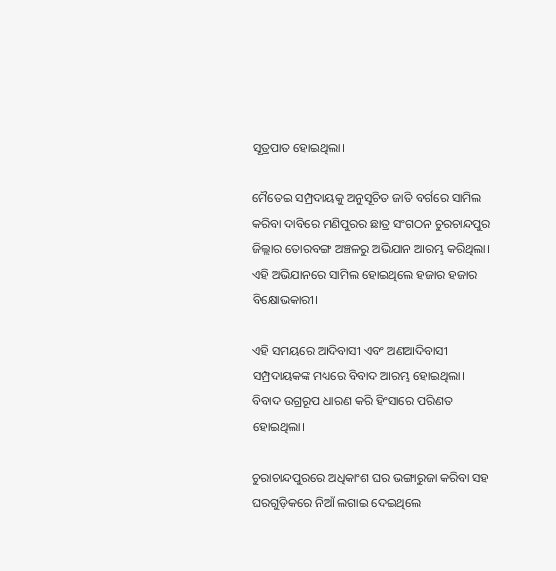ସୂତ୍ରପାତ ହୋଇଥିଲା।

ମୈତେଇ ସମ୍ପ୍ରଦାୟକୁ ଅନୁସୂଚିତ ଜାତି ବର୍ଗରେ ସାମିଲ କରିବା ଦାବିରେ ମଣିପୁରର ଛାତ୍ର ସଂଗଠନ ଚୁରଚାନ୍ଦପୁର ଜିଲ୍ଲାର ତୋରବଙ୍ଗ ଅଞ୍ଚଳରୁ ଅଭିଯାନ ଆରମ୍ଭ କରିଥିଲା। ଏହି ଅଭିଯାନରେ ସାମିଲ ହୋଇଥିଲେ ହଜାର ହଜାର ବିକ୍ଷୋଭକାରୀ।

ଏହି ସମୟରେ ଆଦିବାସୀ ଏବଂ ଅଣଆଦିବାସୀ ସମ୍ପ୍ରଦାୟକଙ୍କ ମଧ୍ୟରେ ବିବାଦ ଆରମ୍ଭ ହୋଇଥିଲା। ବିବାଦ ଉଗ୍ରରୂପ ଧାରଣ କରି ହିଂସାରେ ପରିଣତ ହୋଇଥିଲା।

ଚୁରାଚାନ୍ଦପୁରରେ ଅଧିକାଂଶ ଘର ଭଙ୍ଗାରୁଜା କରିବା ସହ ଘରଗୁଡ଼ିକରେ ନିଆଁ ଲଗାଇ ଦେଇଥିଲେ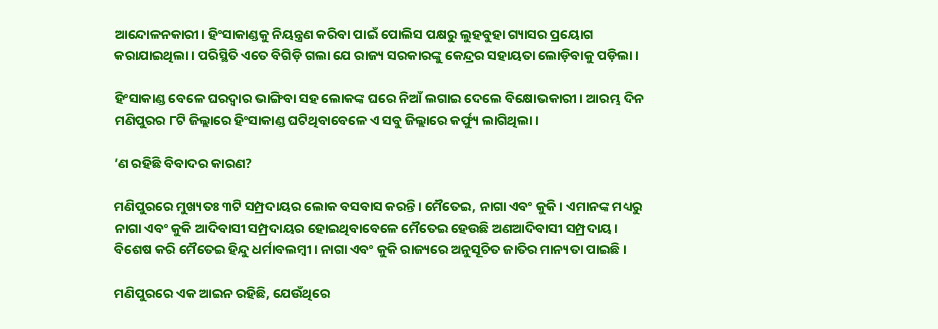ଆନ୍ଦୋଳନକାରୀ। ହିଂସାକାଣ୍ଡକୁ ନିୟନ୍ତ୍ରଣ କରିବା ପାଇଁ ପୋଲିସ ପକ୍ଷରୁ ଲୁହବୁହା ଗ୍ୟାସର ପ୍ରୟୋଗ କରାଯାଇଥିଲା। ପରିସ୍ଥିତି ଏତେ ବିଗିଡ଼ି ଗଲା ଯେ ରାଜ୍ୟ ସରକାରଙ୍କୁ କେନ୍ଦ୍ରର ସହାୟତା ଲୋଡ଼ିବାକୁ ପଡ଼ିଲା।

ହିଂସାକାଣ୍ଡ ବେଳେ ଘରଦ୍ଵାର ଭାଙ୍ଗିବା ସହ ଲୋକଙ୍କ ଘରେ ନିଆଁ ଲଗାଇ ଦେଲେ ବିକ୍ଷୋଭକାରୀ। ଆରମ୍ଭ ଦିନ ମଣିପୁରର ୮ଟି ଜିଲ୍ଲାରେ ହିଂସାକାଣ୍ଡ ଘଟିଥିବାବେଳେ ଏ ସବୁ ଜିଲ୍ଲାରେ କର୍ଫ୍ୟୁ ଲାଗିଥିଲା।

’ଣ ରହିଛି ବିବାଦର କାରଣ?

ମଣିପୁରରେ ମୁଖ୍ୟତଃ ୩ଟି ସମ୍ପ୍ରଦାୟର ଲୋକ ବସବାସ କରନ୍ତି। ମୈତେଇ, ନାଗା ଏବଂ କୁକି। ଏମାନଙ୍କ ମଧ୍ୟରୁ ନାଗା ଏବଂ କୁକି ଆଦିବାସୀ ସମ୍ପ୍ରଦାୟର ହୋଇଥିବାବେଳେ ମୈତେଇ ହେଉଛି ଅଣଆଦିବାସୀ ସମ୍ପ୍ରଦାୟ। ବିଶେଷ କରି ମୈତେଇ ହିନ୍ଦୁ ଧର୍ମାବଲମ୍ବୀ। ନାଗା ଏବଂ କୁକି ରାଜ୍ୟରେ ଅନୁସୂଚିତ ଜାତିର ମାନ୍ୟତା ପାଇଛି।

ମଣିପୁରରେ ଏକ ଆଇନ ରହିଛି, ଯେଉଁଥିରେ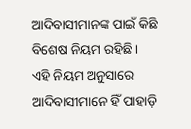ଆଦିବାସୀମାନଙ୍କ ପାଇଁ କିଛି ବିଶେଷ ନିୟମ ରହିଛି। ଏହି ନିୟମ ଅନୁସାରେ ଆଦିବାସୀମାନେ ହିଁ ପାହାଡ଼ି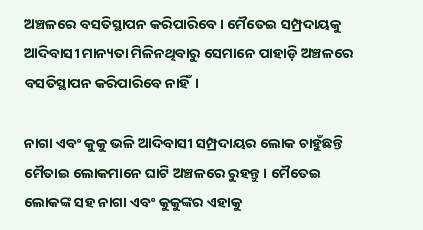ଅଞ୍ଚଳରେ ବସତିସ୍ଥାପନ କରିପାରିବେ। ମୈତେଇ ସମ୍ପ୍ରଦାୟକୁ ଆଦିବାସୀ ମାନ୍ୟତା ମିଳିନଥିବାରୁ ସେମାନେ ପାହାଡ଼ି ଅଞ୍ଚଳରେ ବସତିସ୍ଥାପନ କରିପାରିବେ ନାହିଁ।

ନାଗା ଏବଂ କୁକୁ ଭଳି ଆଦିବାସୀ ସମ୍ପ୍ରଦାୟର ଲୋକ ଚାହୁଁଛନ୍ତି ମୈତାଇ ଲୋକମାନେ ଘାଟି ଅଞ୍ଚଳରେ ରୁହନ୍ତୁ। ମୈତେଇ ଲୋକଙ୍କ ସହ ନାଗା ଏବଂ କୁକୁଙ୍କର ଏହାକୁ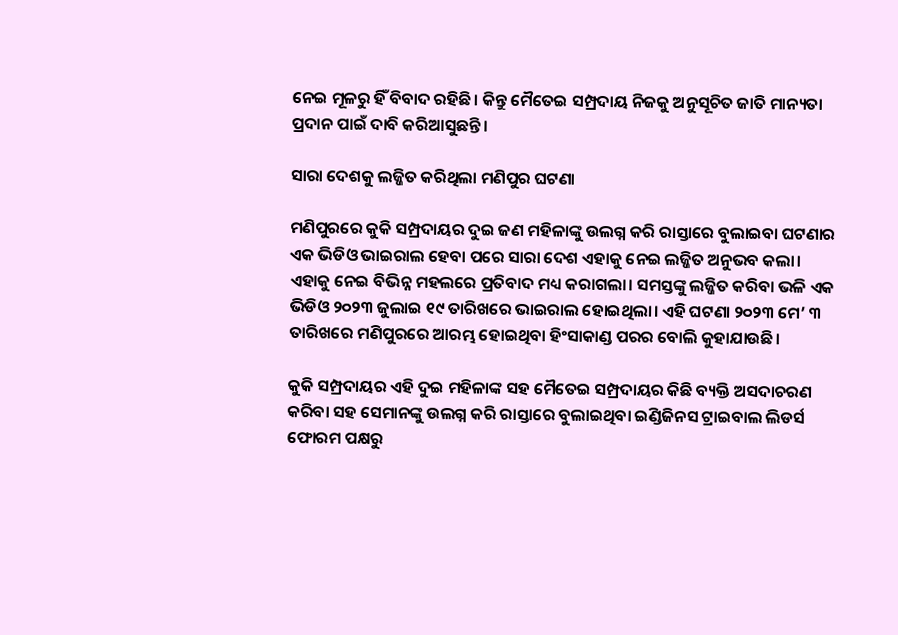ନେଇ ମୂଳରୁ ହିଁ ବିବାଦ ରହିଛି। କିନ୍ତୁ ମୈତେଇ ସମ୍ପ୍ରଦାୟ ନିଜକୁ ଅନୁସୂଚିତ ଜାତି ମାନ୍ୟତା ପ୍ରଦାନ ପାଇଁ ଦାବି କରିଆସୁଛନ୍ତି।

ସାରା ଦେଶକୁ ଲଜ୍ଜିତ କରିଥିଲା ମଣିପୁର ଘଟଣା

ମଣିପୁରରେ କୁକି ସମ୍ପ୍ରଦାୟର ଦୁଇ ଜଣ ମହିଳାଙ୍କୁ ଉଲଗ୍ନ କରି ରାସ୍ତାରେ ବୁଲାଇବା ଘଟଣାର ଏକ ଭିଡିଓ ଭାଇରାଲ ହେବା ପରେ ସାରା ଦେଶ ଏହାକୁ ନେଇ ଲଜ୍ଜିତ ଅନୁଭବ କଲା। ଏହାକୁ ନେଇ ବିଭିନ୍ନ ମହଲରେ ପ୍ରତିବାଦ ମଧ୍ୟ କରାଗଲା। ସମସ୍ତଙ୍କୁ ଲଜ୍ଜିତ କରିବା ଭଳି ଏକ ଭିଡିଓ ୨୦୨୩ ଜୁଲାଇ ୧୯ ତାରିଖରେ ଭାଇରାଲ ହୋଇଥିଲା। ଏହି ଘଟଣା ୨୦୨୩ ମେ’ ୩ ତାରିଖରେ ମଣିପୁରରେ ଆରମ୍ଭ ହୋଇଥିବା ହିଂସାକାଣ୍ଡ ପରର ବୋଲି କୁହାଯାଉଛି।

କୁକି ସମ୍ପ୍ରଦାୟର ଏହି ଦୁଇ ମହିଳାଙ୍କ ସହ ମୈତେଇ ସମ୍ପ୍ରଦାୟର କିଛି ବ୍ୟକ୍ତି ଅସଦାଚରଣ କରିବା ସହ ସେମାନଙ୍କୁ ଉଲଗ୍ନ କରି ରାସ୍ତାରେ ବୁଲାଇଥିବା ଇଣ୍ଡିଜିନସ ଟ୍ରାଇବାଲ ଲିଡର୍ସ ଫୋରମ ପକ୍ଷରୁ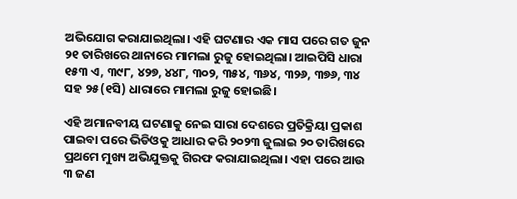ଅଭିଯୋଗ କରାଯାଇଥିଲା। ଏହି ଘଟଣାର ଏକ ମାସ ପରେ ଗତ ଜୁନ ୨୧ ତାରିଖରେ ଥାନାରେ ମାମଲା ରୁଜୁ ହୋଇଥିଲା। ଆଇପିସି ଧାରା ୧୫୩ ଏ, ୩୯୮, ୪୨୭, ୪୪୮, ୩୦୨, ୩୫୪, ୩୬୪, ୩୨୬, ୩୭୬, ୩୪ ସହ ୨୫(୧ସି) ଧାରାରେ ମାମଲା ରୁଜୁ ହୋଇଛି।

ଏହି ଅମାନବୀୟ ଘଟଣାକୁ ନେଇ ସାରା ଦେଶରେ ପ୍ରତିକ୍ରିୟା ପ୍ରକାଶ ପାଇବା ପରେ ଭିଡିଓକୁ ଆଧାର କରି ୨୦୨୩ ଜୁଲାଇ ୨୦ ତାରିଖରେ ପ୍ରଥମେ ମୁଖ୍ୟ ଅଭିଯୁକ୍ତକୁ ଗିରଫ କରାଯାଇଥିଲା। ଏହା ପରେ ଆଉ ୩ ଜଣ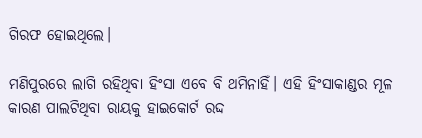ଗିରଫ ହୋଇଥିଲେ।

ମଣିପୁରରେ ଲାଗି ରହିଥିବା ହିଂସା ଏବେ ବି ଥମିନାହିଁ। ଏହି ହିଂସାକାଣ୍ଡର ମୂଳ କାରଣ ପାଲଟିଥିବା ରାୟକୁ ହାଇକୋର୍ଟ ରଦ୍ଦ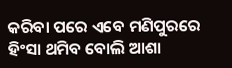କରିବା ପରେ ଏବେ ମଣିପୁରରେ ହିଂସା ଥମିବ ବୋଲି ଆଶା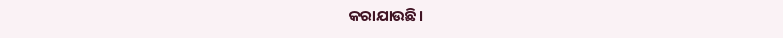କରାଯାଉଛି।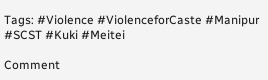Tags: #Violence #ViolenceforCaste #Manipur #SCST #Kuki #Meitei

Comment